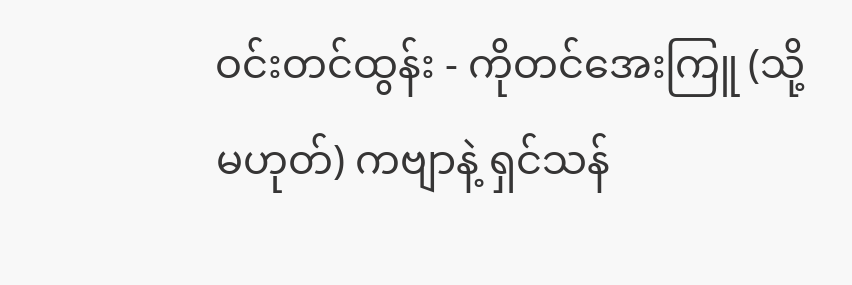ဝင်းတင်ထွန်း - ကိုတင်အေးကြူ (သို့မဟုတ်) ကဗျာနဲ့ ရှင်သန်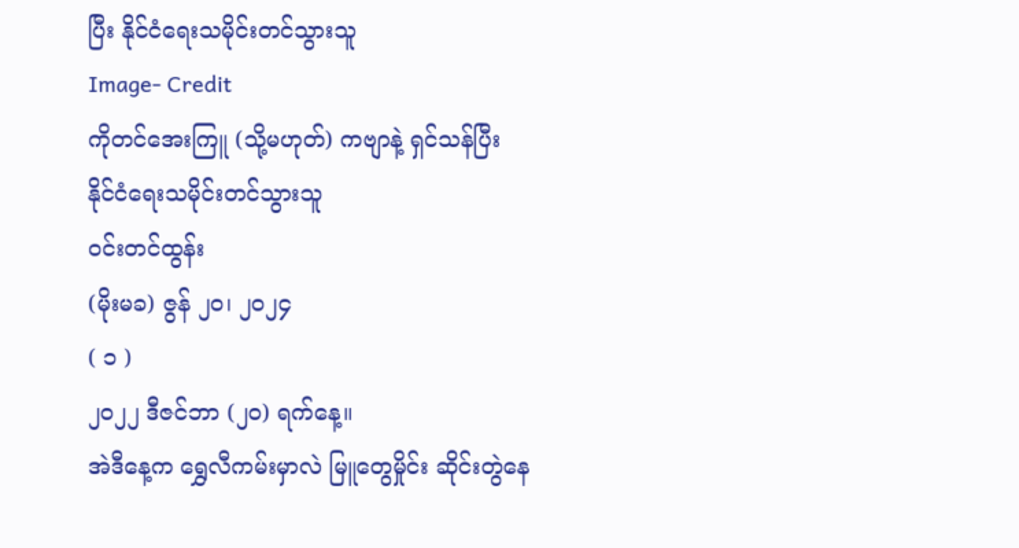ပြီး နိုင်ငံရေးသမိုင်းတင်သွားသူ
Image- Credit
ကိုတင်အေးကြူ (သို့မဟုတ်) ကဗျာနဲ့ ရှင်သန်ပြီး
နိုင်ငံရေးသမိုင်းတင်သွားသူ
ဝင်းတင်ထွန်း
(မိုးမခ) ဇွန် ၂၀၊ ၂၀၂၄
( ၁ )
၂၀၂၂ ဒီဇင်ဘာ (၂၀) ရက်နေ့။
အဲဒီနေ့က ရွှေလီကမ်းမှာလဲ မြူတွေမှိုင်း ဆိုင်းတွဲနေ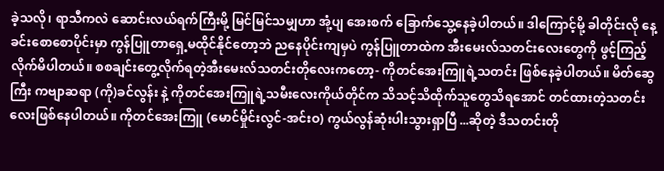ခဲ့သလို၊ ရာသီကလဲ ဆောင်းလယ်ရက်ကြီးမို့ မြင်မြင်သမျှဟာ အုံ့ပျ အေးစက် ခြောက်သွေ့နေခဲ့ပါတယ်။ ဒါကြောင့်မို့ ခါတိုင်းလို နေ့ခင်းစောစောပိုင်းမှာ ကွန်ပြူတာရှေ့မထိုင်နိုင်တော့ဘဲ ညနေပိုင်းကျမှပဲ ကွန်ပြူတာထဲက အီးမေးလ်သတင်းလေးတွေကို ဖွင့်ကြည့်လိုက်မိပါတယ်။ စစချင်းတွေ့လိုက်ရတဲ့အီးမေးလ်သတင်းတိုလေးကတော့- ကိုတင်အေးကြူရဲ့သတင်း ဖြစ်နေခဲ့ပါတယ်။ မိတ်ဆွေကြီး ကဗျာဆရာ (ကို)ခင်လွန်း နဲ့ ကိုတင်အေးကြူရဲ့သမီးလေးကိုယ်တိုင်က သိသင့်သိထိုက်သူတွေသိရအောင် တင်ထားတဲ့သတင်းလေးဖြစ်နေပါတယ်။ ကိုတင်အေးကြူ (မောင်မှိုင်းလွင်-အင်းဝ) ကွယ်လွန်ဆုံးပါးသွားရှာပြီ ...ဆိုတဲ့ ဒီသတင်းတို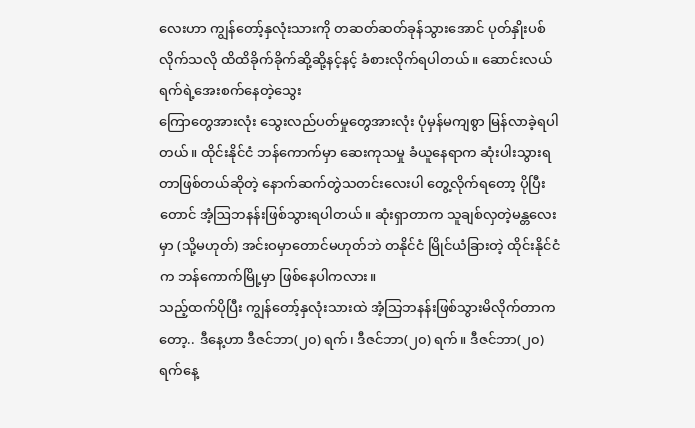လေးဟာ ကျွန်တော့်နှလုံးသားကို တဆတ်ဆတ်ခုန်သွားအောင် ပုတ်နှိုးပစ်လိုက်သလို ထိထိခိုက်ခိုက်ဆို့ဆို့နင့်နင့် ခံစားလိုက်ရပါတယ်။ ဆောင်းလယ်ရက်ရဲ့အေးစက်နေတဲ့သွေး
ကြောတွေအားလုံး သွေးလည်ပတ်မှုတွေအားလုံး ပုံမှန်မကျစွာ မြန်လာခဲ့ရပါတယ်။ ထိုင်းနိုင်ငံ ဘန်ကောက်မှာ ဆေးကုသမှု ခံယူနေရာက ဆုံးပါးသွားရတာဖြစ်တယ်ဆိုတဲ့ နောက်ဆက်တွဲသတင်းလေးပါ တွေ့လိုက်ရတော့ ပိုပြီးတောင် အံ့ဩဘနန်းဖြစ်သွားရပါတယ်။ ဆုံးရှာတာက သူချစ်လှတဲ့မန္တလေးမှာ (သို့မဟုတ်) အင်းဝမှာတောင်မဟုတ်ဘဲ တနိုင်ငံ မြိုင်ယံခြားတဲ့ ထိုင်းနိုင်ငံက ဘန်ကောက်မြို့မှာ ဖြစ်နေပါကလား။
သည့်ထက်ပိုပြီး ကျွန်တော့်နှလုံးသားထဲ အံ့သြဘနန်းဖြစ်သွားမိလိုက်တာကတော့.. ဒီနေ့ဟာ ဒီဇင်ဘာ(၂၀) ရက်၊ ဒီဇင်ဘာ(၂၀) ရက်။ ဒီဇင်ဘာ(၂၀) ရက်နေ့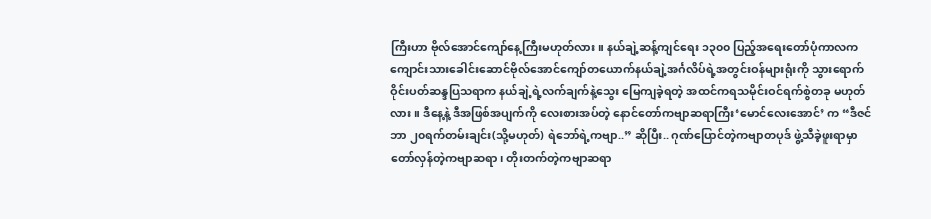ကြီးဟာ ဗိုလ်အောင်ကျော်နေ့ကြီးမဟုတ်လား။ နယ်ချဲ့ဆန့်ကျင်ရေး ၁၃၀၀ ပြည့်အရေးတော်ပုံကာလက ကျောင်းသားခေါင်းဆောင်ဗိုလ်အောင်ကျော်တယောက်နယ်ချဲ့အင်္ဂလိပ်ရဲ့အတွင်းဝန်များရုံးကို သွားရောက်ဝိုင်းပတ်ဆန္ဒပြသရာက နယ်ချဲ့ရဲ့လက်ချက်နဲ့သွေး မြေကျခဲ့ရတဲ့ အထင်ကရသမိုင်းဝင်ရက်စွဲတခု မဟုတ်လား။ ဒီနေ့နဲ့ ဒီအဖြစ်အပျက်ကို လေးစားအပ်တဲ့ နောင်တော်ကဗျာဆရာကြီး‘မောင်လေးအောင်’ က “ဒီဇင်ဘာ ၂၀ရက်တမ်းချင်း(သို့မဟုတ်) ရဲဘော်ရဲ့ကဗျာ..” ဆိုပြီး.. ဂုဏ်ပြောင်တဲ့ကဗျာတပုဒ် ဖွဲ့သီခဲ့ဖူးရာမှာ တော်လှန်တဲ့ကဗျာဆရာ၊ တိုးတက်တဲ့ကဗျာဆရာ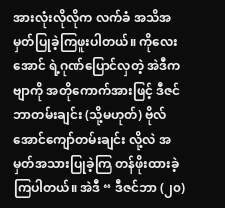အားလုံးလိုလိုက လက်ခံ အသိအမှတ်ပြုခဲ့ကြဖူးပါတယ်။ ကိုလေးအောင် ရဲ့ဂုဏ်ပြောင်လှတဲ့ အဲဒီကဗျာကို အတိုကောက်အားဖြင့် ဒီဇင်ဘာတမ်းချင်း (သို့မဟုတ်) ဗိုလ်အောင်ကျော်တမ်းချင်း လို့လဲ အမှတ်အသားပြုခဲ့ကြ တန်ဖိုးထားခဲ့ကြပါတယ်။ အဲဒီ “ ဒီဇင်ဘာ (၂၀)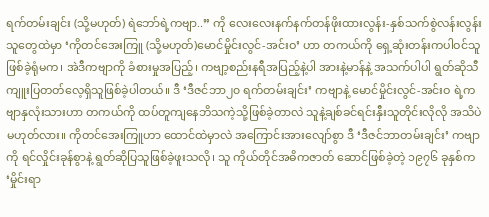ရက်တမ်းချင်း (သို့မဟုတ်) ရဲဘော်ရဲ့ကဗျာ..” ကို လေးလေးနက်နက်တန်ဖိုးထားလွန်း-နှစ်သက်စွဲလန်းလွန်းသူတွေထဲမှာ ‘ကိုတင်အေးကြူ (သို့မဟုတ်)မောင်မှိုင်းလွင်-အင်းဝ’ ဟာ တကယ်ကို ရှေ့ဆုံးတန်းကပါဝင်သူဖြစ်ခဲ့ရုံမက၊ အဲဒီကဗျာကို ခံစားမှုအပြည့်၊ ကဗျာ့စည်းနရီအပြည့်နဲ့ပါ အားနဲ့မာန်နဲ့ အသက်ပါပါ ရွတ်ဆိုသီကျူးပြတတ်လေ့ရှိသူဖြစ်ခဲ့ပါတယ်။ ဒီ ‘ဒီဇင်ဘာ၂၀ ရက်တမ်းချင်း’ ကဗျာနဲ့ မောင်မှိုင်းလွင်-အင်းဝ ရဲ့ကဗျာနှလုံးသားဟာ တကယ်ကို ထပ်တူကျနေဘိသကဲ့သို့ဖြစ်ခဲ့တာလဲ သူနဲ့ချစ်ခင်ရင်းနှီးသူတိုင်းလိုလို အသိပဲမဟုတ်လား။ ကိုတင်အေးကြူဟာ ထောင်ထဲမှာလဲ အကြောင်းအားလျော်စွာ ဒီ ‘ဒီဇင်ဘာတမ်းချင်း’ ကဗျာကို ရင်လှိုင်းခုန်စွာနဲ့ ရွတ်ဆိုပြသူဖြစ်ခဲ့ဖူးသလို၊ သူ ကိုယ်တိုင်အဓိကဇာတ် ဆောင်ဖြစ်ခဲ့တဲ့ ၁၉၇၆ ခုနှစ်က ‘မှိုင်းရာ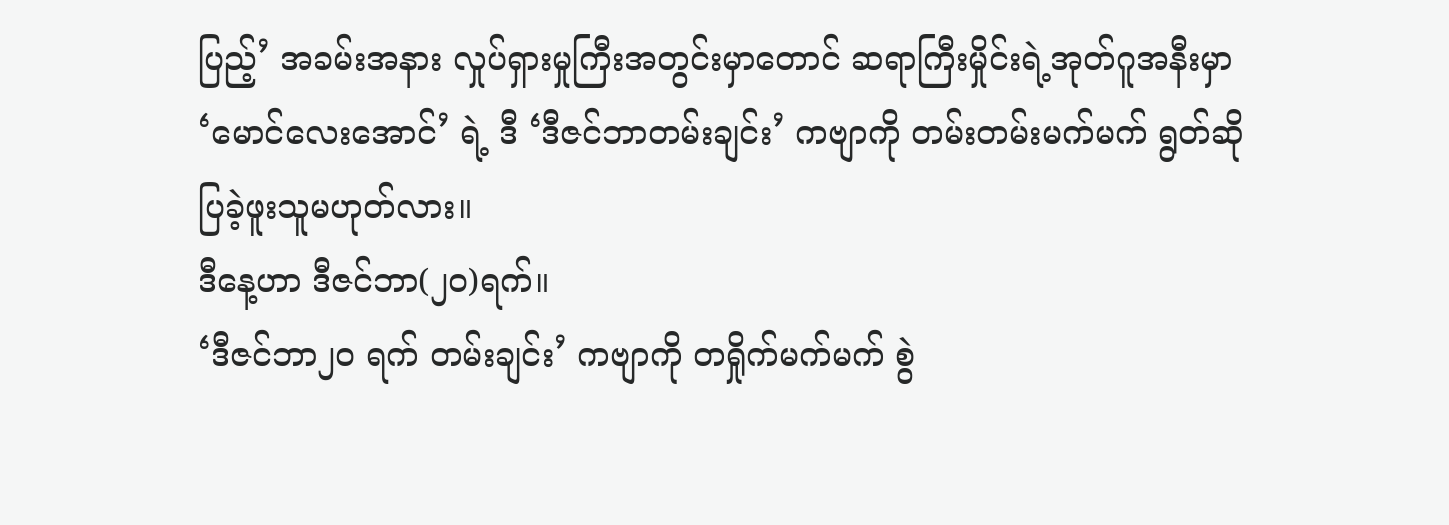ပြည့်’ အခမ်းအနား လှုပ်ရှားမှုကြီးအတွင်းမှာတောင် ဆရာကြီးမှိုင်းရဲ့အုတ်ဂူအနီးမှာ ‘မောင်လေးအောင်’ ရဲ့ ဒီ ‘ဒီဇင်ဘာတမ်းချင်း’ ကဗျာကို တမ်းတမ်းမက်မက် ရွတ်ဆိုပြခဲ့ဖူးသူမဟုတ်လား။
ဒီနေ့ဟာ ဒီဇင်ဘာ(၂၀)ရက်။
‘ဒီဇင်ဘာ၂၀ ရက် တမ်းချင်း’ ကဗျာကို တရှိုက်မက်မက် စွဲ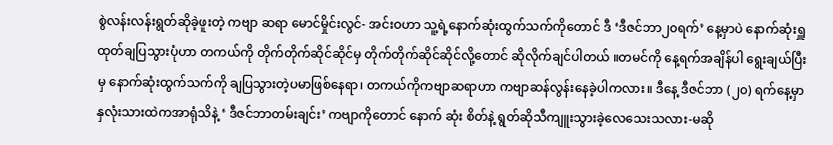စွဲလန်းလန်းရွတ်ဆိုခဲ့ဖူးတဲ့ ကဗျာ ဆရာ မောင်မှိုင်းလွင်- အင်းဝဟာ သူ့ရဲ့နောက်ဆုံးထွက်သက်ကိုတောင် ဒီ ‘ဒီဇင်ဘာ၂၀ရက်’ နေ့မှာပဲ နောက်ဆုံးရှူထုတ်ချပြသွားပုံဟာ တကယ်ကို တိုက်တိုက်ဆိုင်ဆိုင်မှ တိုက်တိုက်ဆိုင်ဆိုင်လို့တောင် ဆိုလိုက်ချင်ပါတယ် ။တမင်ကို နေ့ရက်အချိန်ပါ ရွေးချယ်ပြီးမှ နောက်ဆုံးထွက်သက်ကို ချပြသွားတဲ့ပမာဖြစ်နေရာ၊ တကယ်ကိုကဗျာဆရာဟာ ကဗျာဆန်လွန်းနေခဲ့ပါကလား။ ဒီနေ့ ဒီဇင်ဘာ (၂၀) ရက်နေ့မှာ နှလုံးသားထဲကအာရုံသိနဲ့ ‘ ဒီဇင်ဘာတမ်းချင်း’ ကဗျာကိုတောင် နောက် ဆုံး စိတ်နဲ့ ရွတ်ဆိုသီကျူးသွားခဲ့လေသေးသလား-မဆို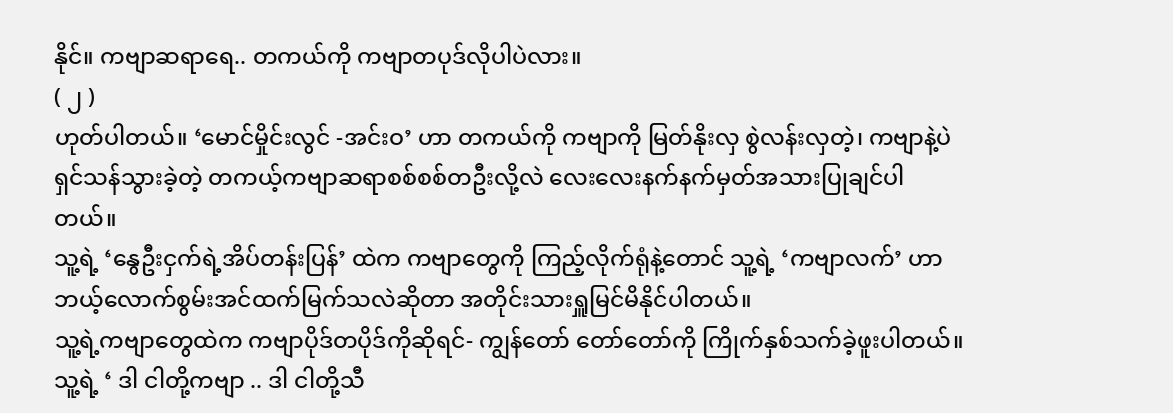နိုင်။ ကဗျာဆရာရေ.. တကယ်ကို ကဗျာတပုဒ်လိုပါပဲလား။
( ၂ )
ဟုတ်ပါတယ်။ ‘မောင်မှိုင်းလွင် -အင်းဝ’ ဟာ တကယ်ကို ကဗျာကို မြတ်နိုးလှ စွဲလန်းလှတဲ့၊ ကဗျာနဲ့ပဲရှင်သန်သွားခဲ့တဲ့ တကယ့်ကဗျာဆရာစစ်စစ်တဦးလို့လဲ လေးလေးနက်နက်မှတ်အသားပြုချင်ပါတယ်။
သူ့ရဲ့ ‘နွေဦးငှက်ရဲ့အိပ်တန်းပြန်’ ထဲက ကဗျာတွေကို ကြည့်လိုက်ရုံနဲ့တောင် သူ့ရဲ့ ‘ကဗျာလက်’ ဟာဘယ့်လောက်စွမ်းအင်ထက်မြက်သလဲဆိုတာ အတိုင်းသားရှူမြင်မိနိုင်ပါတယ်။
သူ့ရဲ့ကဗျာတွေထဲက ကဗျာပိုဒ်တပိုဒ်ကိုဆိုရင်- ကျွန်တော် တော်တော်ကို ကြိုက်နှစ်သက်ခဲ့ဖူးပါတယ်။
သူ့ရဲ့ ‘ ဒါ ငါတို့ကဗျာ .. ဒါ ငါတို့သီ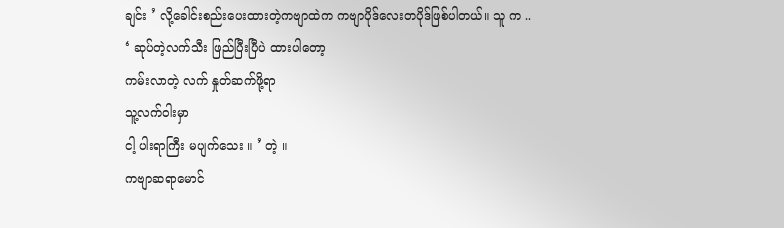ချင်း ’ လို့ခေါင်းစည်းပေးထားတဲ့ကဗျာထဲက ကဗျာပိုဒ်လေးတပိုဒ်ဖြစ်ပါတယ်။ သူ က ..
‘ ဆုပ်တဲ့လက်သီး ဖြည်ပြီးပြီပဲ ထားပါတော့
ကမ်းလာတဲ့ လက် နှုတ်ဆက်ဖို့ရာ
သူ့လက်ဝါးမှာ
ငါ့ ပါးရာကြီး မပျက်သေး ။ ’ တဲ့ ။
ကဗျာဆရာမောင်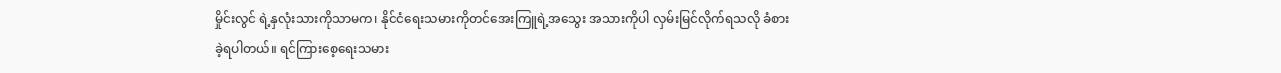မှိုင်းလွင် ရဲ့နှလုံးသားကိုသာမက၊ နိုင်ငံရေးသမားကိုတင်အေးကြူရဲ့အသွေး အသားကိုပါ လှမ်းမြင်လိုက်ရသလို ခံစားခဲ့ရပါတယ်။ ရင်ကြားစေ့ရေးသမား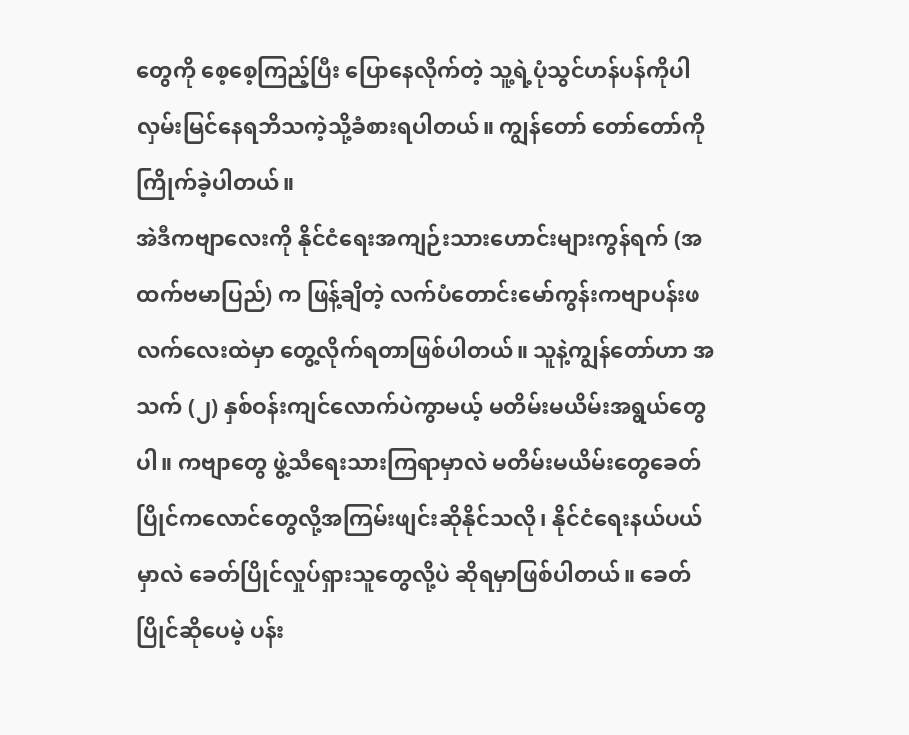တွေကို စေ့စေ့ကြည့်ပြီး ပြောနေလိုက်တဲ့ သူ့ရဲ့ပုံသွင်ဟန်ပန်ကိုပါ လှမ်းမြင်နေရဘိသကဲ့သို့ခံစားရပါတယ်။ ကျွန်တော် တော်တော်ကို ကြိုက်ခဲ့ပါတယ်။
အဲဒီကဗျာလေးကို နိုင်ငံရေးအကျဉ်းသားဟောင်းများကွန်ရက် (အထက်ဗမာပြည်) က ဖြန့်ချိတဲ့ လက်ပံတောင်းမော်ကွန်းကဗျာပန်းဖလက်လေးထဲမှာ တွေ့လိုက်ရတာဖြစ်ပါတယ်။ သူနဲ့ကျွန်တော်ဟာ အသက် (၂) နှစ်ဝန်းကျင်လောက်ပဲကွာမယ့် မတိမ်းမယိမ်းအရွယ်တွေပါ။ ကဗျာတွေ ဖွဲ့သီရေးသားကြရာမှာလဲ မတိမ်းမယိမ်းတွေခေတ်ပြိုင်ကလောင်တွေလို့အကြမ်းဖျင်းဆိုနိုင်သလို၊ နိုင်ငံရေးနယ်ပယ်မှာလဲ ခေတ်ပြိုင်လှုပ်ရှားသူတွေလို့ပဲ ဆိုရမှာဖြစ်ပါတယ်။ ခေတ်ပြိုင်ဆိုပေမဲ့ ပန်း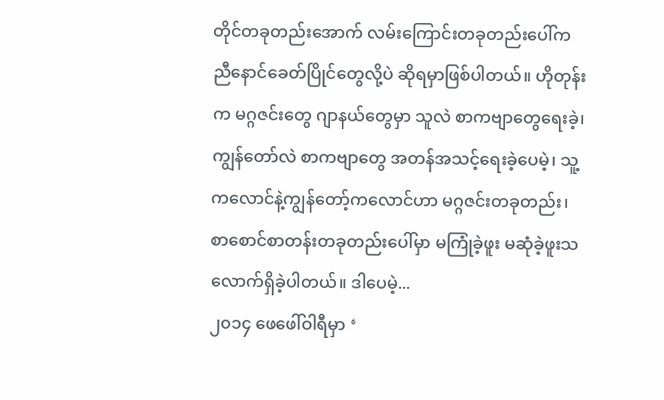တိုင်တခုတည်းအောက် လမ်းကြောင်းတခုတည်းပေါ်က ညီနောင်ခေတ်ပြိုင်တွေလို့ပဲ ဆိုရမှာဖြစ်ပါတယ်။ ဟိုတုန်းက မဂ္ဂဇင်းတွေ ဂျာနယ်တွေမှာ သူလဲ စာကဗျာတွေရေးခဲ့၊ ကျွန်တော်လဲ စာကဗျာတွေ အတန်အသင့်ရေးခဲ့ပေမဲ့၊ သူ့ကလောင်နဲ့ကျွန်တော့်ကလောင်ဟာ မဂ္ဂဇင်းတခုတည်း၊ စာစောင်စာတန်းတခုတည်းပေါ်မှာ မကြုံခဲ့ဖူး မဆုံခဲ့ဖူးသလောက်ရှိခဲ့ပါတယ်။ ဒါပေမဲ့...
၂၀၁၄ ဖေဖေါ်ဝါရီမှာ ‘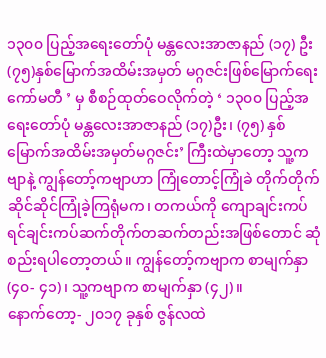၁၃၀၀ ပြည့်အရေးတော်ပုံ မန္တလေးအာဇာနည် (၁၇) ဦး (၇၅)နှစ်မြောက်အထိမ်းအမှတ် မဂ္ဂဇင်းဖြစ်မြောက်ရေးကော်မတီ ’ မှ စီစဉ်ထုတ်ဝေလိုက်တဲ့ ‘ ၁၃၀၀ ပြည့်အရေးတော်ပုံ မန္တလေးအာဇာနည် (၁၇)ဦး၊ (၇၅) နှစ်မြောက်အထိမ်းအမှတ်မဂ္ဂဇင်း’ ကြီးထဲမှာတော့ သူ့ကဗျာနဲ့ ကျွန်တော့်ကဗျာဟာ ကြုံတောင့်ကြုံခဲ တိုက်တိုက်ဆိုင်ဆိုင်ကြုံခဲ့ကြရုံမက၊ တကယ်ကို ကျောချင်းကပ် ရင်ချင်းကပ်ဆက်တိုက်တဆက်တည်းအဖြစ်တောင် ဆုံစည်းရပါတော့တယ်။ ကျွန်တော့်ကဗျာက စာမျက်နှာ (၄၀- ၄၁)၊ သူ့ကဗျာက စာမျက်နှာ (၄၂)။
နောက်တော့- ၂၀၁၇ ခုနှစ် ဇွန်လထဲ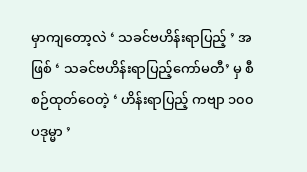မှာကျတော့လဲ ‘ သခင်ဗဟိန်းရာပြည့် ’ အဖြစ် ‘ သခင်ဗဟိန်းရာပြည့်ကော်မတီ’ မှ စီစဉ်ထုတ်ဝေတဲ့ ‘ ဟိန်းရာပြည့် ကဗျာ ၁၀၀ ပဒုမ္မာ ’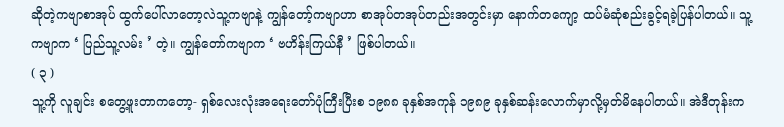ဆိုတဲ့ကဗျာစာအုပ် ထွက်ပေါ်လာတော့လဲသူ့ကဗျာနဲ့ ကျွန်တော့်ကဗျာဟာ စာအုပ်တအုပ်တည်းအတွင်းမှာ နောက်တကျော့ ထပ်မံဆုံစည်းခွင့်ရခဲ့ပြန်ပါတယ်။ သူ့ကဗျာက ‘ ပြည်သူ့လမ်း ’ တဲ့။ ကျွန်တော်ကဗျာက ‘ ဗဟိန်းကြယ်နီ ’ ဖြစ်ပါတယ်။
( ၃ )
သူ့ကို လူချင်း စတွေ့ဖူးတာကတော့- ရှစ်လေးလုံးအရေးတော်ပုံကြီးပြီးစ ၁၉၈၈ ခုနှစ်အကုန် ၁၉၈၉ ခုနှစ်ဆန်းလောက်မှာလို့မှတ်မိနေပါတယ်။ အဲဒီတုန်းက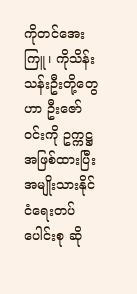ကိုတင်အေးကြူ၊ ကိုသိန်းသန်းဦးတို့တွေဟာ ဦးဇော်ဝင်းကို ဥက္ကဋ္ဌအဖြစ်ထားပြီး အမျိုးသားနိုင်ငံရေးတပ်ပေါင်းစု ဆို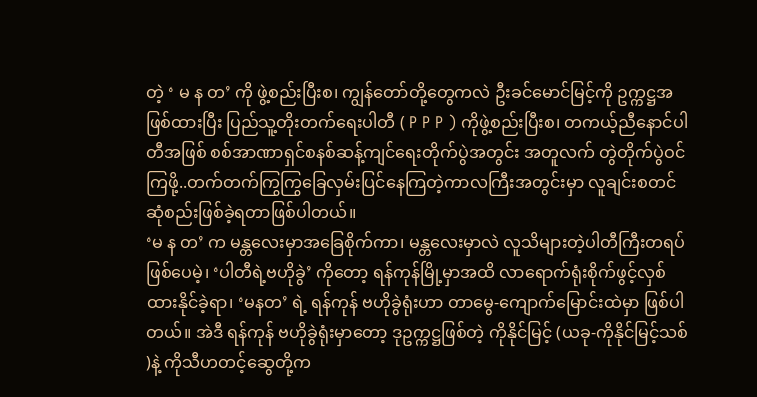တဲ့ ‘ မ န တ’ ကို ဖွဲ့စည်းပြီးစ၊ ကျွန်တော်တို့တွေကလဲ ဦးခင်မောင်မြင့်ကို ဥက္ကဋ္ဌအဖြစ်ထားပြီး ပြည်သူ့တိုးတက်ရေးပါတီ ( P P P ) ကိုဖွဲ့စည်းပြီးစ၊ တကယ့်ညီနောင်ပါတီအဖြစ် စစ်အာဏာရှင်စနစ်ဆန့်ကျင်ရေးတိုက်ပွဲအတွင်း အတူလက် တွဲတိုက်ပွဲဝင်ကြဖို့..တက်တက်ကြွကြွခြေလှမ်းပြင်နေကြတဲ့ကာလကြီးအတွင်းမှာ လူချင်းစတင်ဆုံစည်းဖြစ်ခဲ့ရတာဖြစ်ပါတယ်။
‘မ န တ’ က မန္တလေးမှာအခြေစိုက်ကာ၊ မန္တလေးမှာလဲ လူသိများတဲ့ပါတီကြီးတရပ်ဖြစ်ပေမဲ့၊ ‘ပါတီရဲ့ဗဟိုခွဲ’ ကိုတော့ ရန်ကုန်မြို့မှာအထိ လာရောက်ရုံးစိုက်ဖွင့်လှစ်ထားနိုင်ခဲ့ရာ၊ ‘မနတ’ ရဲ့ ရန်ကုန် ဗဟိုခွဲရုံးဟာ တာမွေ-ကျောက်မြောင်းထဲမှာ ဖြစ်ပါတယ်။ အဲဒီ ရန်ကုန် ဗဟိုခွဲရုံးမှာတော့ ဒုဥက္ကဋ္ဌဖြစ်တဲ့ ကိုနိုင်မြင့် (ယခု-ကိုနိုင်မြင့်သစ် )နဲ့ ကိုသီဟတင့်ဆွေတို့က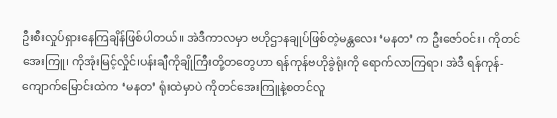ဦးစီးလှုပ်ရှားနေကြချိန်ဖြစ်ပါတယ်။ အဲဒီကာလမှာ ဗဟိုဌာနချုပ်ဖြစ်တဲ့မန္တလေး ‘မနတ’ က ဦးဇော်ဝင်း၊ ကိုတင်အေးကြူ၊ ကိုအုံးမြင့်လှိုင်၊ပန်းချီကိုချိုကြီးတို့တတွေဟာ ရန်ကုန်ဗဟိုခွဲရုံးကို ရောက်လာကြရာ၊ အဲဒီ ရန်ကုန်-ကျောက်မြောင်းထဲက ‘မနတ’ ရုံးထဲမှာပဲ ကိုတင်အေးကြူနဲ့စတင်လူ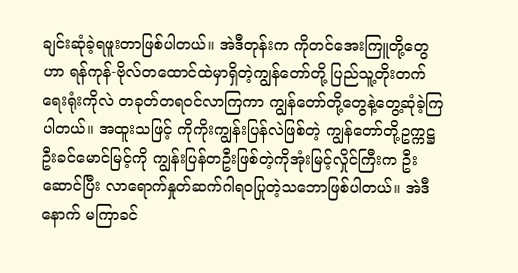ချင်းဆုံခဲ့ရဖူးတာဖြစ်ပါတယ်။ အဲဒီတုန်းက ကိုတင်အေးကြူတို့တွေဟာ ရန်ကုန်-ဗိုလ်တထောင်ထဲမှာရှိတဲ့ကျွန်တော်တို့ ပြည်သူ့တိုးတက်ရေးရုံးကိုလဲ တခုတ်တရဝင်လာကြကာ ကျွန်တော်တို့တွေနဲ့တွေ့ဆုံခဲ့ကြပါတယ်။ အထူးသဖြင့် ကိုကိုးကျွန်းပြန်လဲဖြစ်တဲ့ ကျွန်တော်တို့ဥက္ကဋ္ဌ ဦးခင်မောင်မြင့်ကို ကျွန်းပြန်တဦးဖြစ်တဲ့ကိုအုံးမြင့်လှိုင်ကြီးက ဦးဆောင်ပြီး လာရောက်နှုတ်ဆက်ဂါရဝပြုတဲ့သဘောဖြစ်ပါတယ်။ အဲဒီနောက် မကြာခင်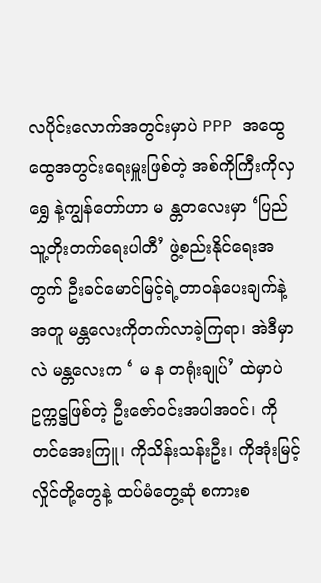လပိုင်းလောက်အတွင်းမှာပဲ PPP အထွေထွေအတွင်းရေးမှူးဖြစ်တဲ့ အစ်ကိုကြီးကိုလှရွှေ နဲ့ကျွန်တော်ဟာ မ န္တတလေးမှာ ‘ပြည်သူ့တိုးတက်ရေးပါတီ’ ဖွဲ့စည်းနိုင်ရေးအတွက် ဦးခင်မောင်မြင့်ရဲ့တာဝန်ပေးချက်နဲ့အတူ မန္တလေးကိုတက်လာခဲ့ကြရာ၊ အဲဒီမှာလဲ မန္တလေးက ‘ မ န တရုံးချုပ်’ ထဲမှာပဲ ဥက္ကဋ္ဌဖြစ်တဲ့ ဦးဇော်ဝင်းအပါအဝင်၊ ကိုတင်အေးကြူ၊ ကိုသိန်းသန်းဦး၊ ကိုအုံးမြင့်လှိုင်တို့တွေနဲ့ ထပ်မံတွေ့ဆုံ စကားစ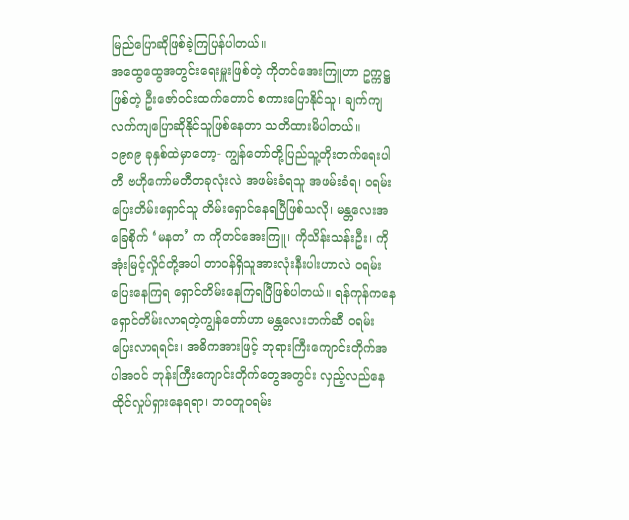မြည်ပြောဆိုဖြစ်ခဲ့ကြပြန်ပါတယ်။
အထွေထွေအတွင်းရေးမှူးဖြစ်တဲ့ ကိုတင်အေးကြူဟာ ဥက္ကဋ္ဌဖြစ်တဲ့ ဦးဇော်ဝင်းထက်တောင် စကားပြောနိုင်သူ၊ ချက်ကျ လက်ကျပြောဆိုနိုင်သူဖြစ်နေတာ သတိထားမိပါတယ်။
၁၉၈၉ ခုနှစ်ထဲမှာတော့- ကျွန်တော်တို့ပြည်သူ့တိုးတက်ရေးပါတီ ဗဟိုကော်မတီတခုလုံးလဲ အဖမ်းခံရသူ အဖမ်းခံရ၊ ဝရမ်းပြေးတိမ်းရှောင်သူ တိမ်းရှောင်နေရပြီဖြစ်သလို၊ မန္တလေးအခြေစိုက် ‘မနတ’ က ကိုတင်အေးကြူ၊ ကိုသိန်းသန်းဦး၊ ကိုအုံးမြင့်လှိုင်တို့အပါ တာဝန်ရှိသူအားလုံးနီးပါးဟာလဲ ဝရမ်းပြေးနေကြရ ရှောင်တိမ်းနေကြရပြီဖြစ်ပါတယ်။ ရန်ကုန်ကနေ ရှောင်တိမ်းလာရတဲ့ကျွန်တော်ဟာ မန္တလေးဘက်ဆီ ဝရမ်း ပြေးလာရရင်း၊ အဓိကအားဖြင့် ဘုရားကြီးကျောင်းတိုက်အပါအဝင် ဘုန်းကြီးကျောင်းတိုက်တွေအတွင်း လှည့်လည်နေထိုင်လှုပ်ရှားနေရရာ၊ ဘဝတူဝရမ်း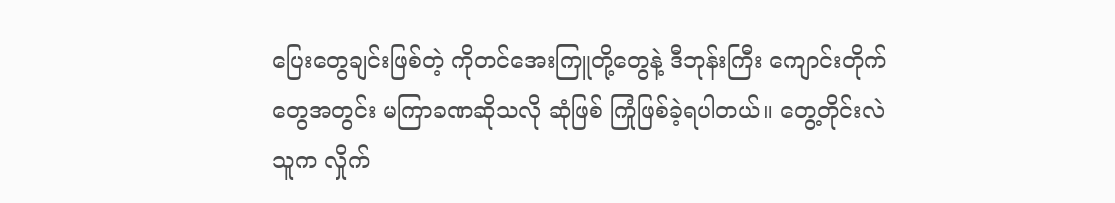ပြေးတွေချင်းဖြစ်တဲ့ ကိုတင်အေးကြူတို့တွေနဲ့ ဒီဘုန်းကြီး ကျောင်းတိုက်တွေအတွင်း မကြာခဏဆိုသလို ဆုံဖြစ် ကြုံဖြစ်ခဲ့ရပါတယ်။ တွေ့တိုင်းလဲ သူက လှိုက်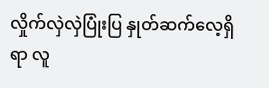လှိုက်လှဲလှဲပြုံးပြ နှုတ်ဆက်လေ့ရှိရာ လူ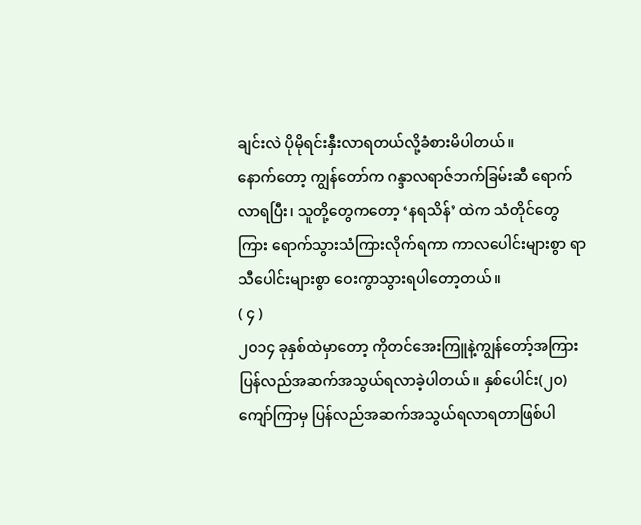ချင်းလဲ ပိုမိုရင်းနှီးလာရတယ်လို့ခံစားမိပါတယ်။
နောက်တော့ ကျွန်တော်က ဂန္ဒာလရာဇ်ဘက်ခြမ်းဆီ ရောက်လာရပြီး၊ သူတို့တွေကတော့ ‘နရသိန်’ ထဲက သံတိုင်တွေကြား ရောက်သွားသံကြားလိုက်ရကာ ကာလပေါင်းများစွာ ရာသီပေါင်းများစွာ ဝေးကွာသွားရပါတော့တယ်။
( ၄ )
၂၀၁၄ ခုနှစ်ထဲမှာတော့ ကိုတင်အေးကြူနဲ့ကျွန်တော့်အကြား ပြန်လည်အဆက်အသွယ်ရလာခဲ့ပါတယ်။ နှစ်ပေါင်း(၂၀) ကျော်ကြာမှ ပြန်လည်အဆက်အသွယ်ရလာရတာဖြစ်ပါ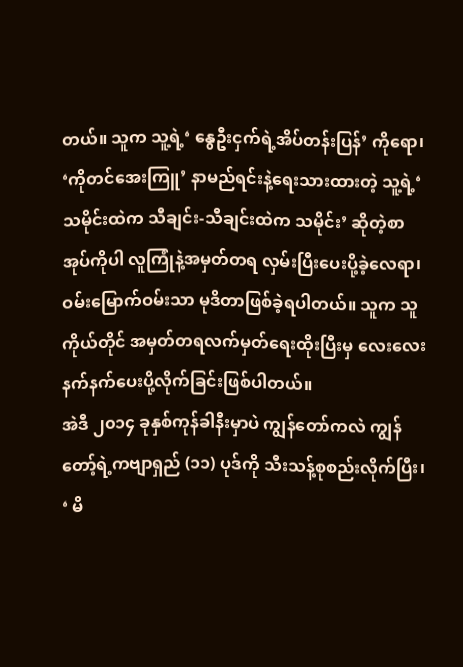တယ်။ သူက သူ့ရဲ့‘ နွေဦးငှက်ရဲ့အိပ်တန်းပြန်’ ကိုရော၊ ‘ကိုတင်အေးကြူ’ နာမည်ရင်းနဲ့ရေးသားထားတဲ့ သူ့ရဲ့‘ သမိုင်းထဲက သီချင်း-သီချင်းထဲက သမိုင်း’ ဆိုတဲ့စာအုပ်ကိုပါ လူကြုံနဲ့အမှတ်တရ လှမ်းပြီးပေးပို့ခဲ့လေရာ၊ ဝမ်းမြောက်ဝမ်းသာ မုဒိတာဖြစ်ခဲ့ရပါတယ်။ သူက သူကိုယ်တိုင် အမှတ်တရလက်မှတ်ရေးထိုးပြီးမှ လေးလေးနက်နက်ပေးပို့လိုက်ခြင်းဖြစ်ပါတယ်။
အဲဒီ ၂၀၁၄ ခုနှစ်ကုန်ခါနီးမှာပဲ ကျွန်တော်ကလဲ ကျွန်တော့်ရဲ့ကဗျာရှည် (၁၁) ပုဒ်ကို သီးသန့်စုစည်းလိုက်ပြီး၊ ‘ မိ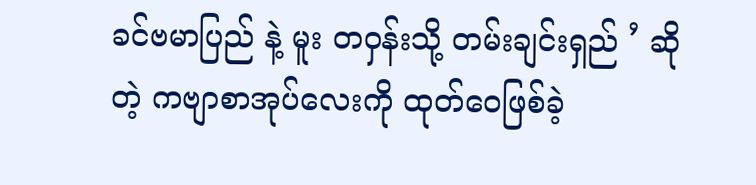ခင်ဗမာပြည် နဲ့ မူး တဝှန်းသို့ တမ်းချင်းရှည် ’ ဆိုတဲ့ ကဗျာစာအုပ်လေးကို ထုတ်ဝေဖြစ်ခဲ့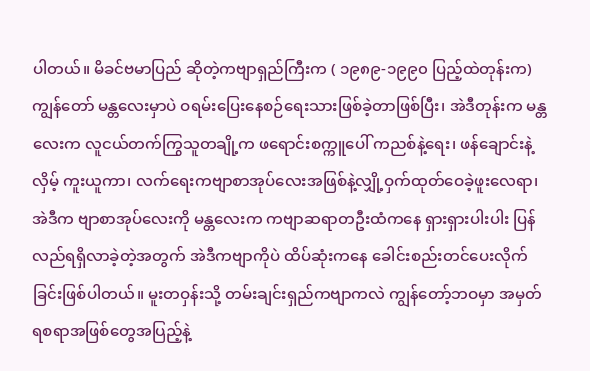ပါတယ်။ မိခင်ဗမာပြည် ဆိုတဲ့ကဗျာရှည်ကြီးက ( ၁၉၈၉-၁၉၉၀ ပြည့်ထဲတုန်းက) ကျွန်တော် မန္တလေးမှာပဲ ဝရမ်းပြေးနေစဉ်ရေးသားဖြစ်ခဲ့တာဖြစ်ပြီး၊ အဲဒီတုန်းက မန္တလေးက လူငယ်တက်ကြွသူတချို့က ဖရောင်းစက္ကူပေါ် ကညစ်နဲ့ရေး၊ ဖန်ချောင်းနဲ့လှိမ့် ကူးယူကာ၊ လက်ရေးကဗျာစာအုပ်လေးအဖြစ်နဲ့လျှို့ဝှက်ထုတ်ဝေခဲ့ဖူးလေရာ၊ အဲဒီက ဗျာစာအုပ်လေးကို မန္တလေးက ကဗျာဆရာတဦးထံကနေ ရှားရှားပါးပါး ပြန်လည်ရရှိလာခဲ့တဲ့အတွက် အဲဒီကဗျာကိုပဲ ထိပ်ဆုံးကနေ ခေါင်းစည်းတင်ပေးလိုက်ခြင်းဖြစ်ပါတယ်။ မူးတဝှန်းသို့ တမ်းချင်းရှည်ကဗျာကလဲ ကျွန်တော့်ဘဝမှာ အမှတ် ရစရာအဖြစ်တွေအပြည့်နဲ့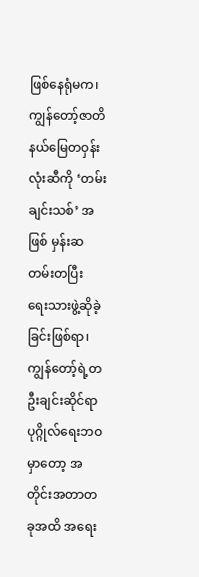ဖြစ်နေရုံမက၊ ကျွန်တော့်ဇာတိနယ်မြေတဝှန်းလုံးဆီကို ‘တမ်းချင်းသစ်’ အဖြစ် မှန်းဆ တမ်းတပြီး ရေးသားဖွဲ့ဆိုခဲ့ခြင်းဖြစ်ရာ၊ ကျွန်တော့်ရဲ့တဦးချင်းဆိုင်ရာ ပုဂ္ဂိုလ်ရေးဘဝမှာတော့ အတိုင်းအတာတခုအထိ အရေး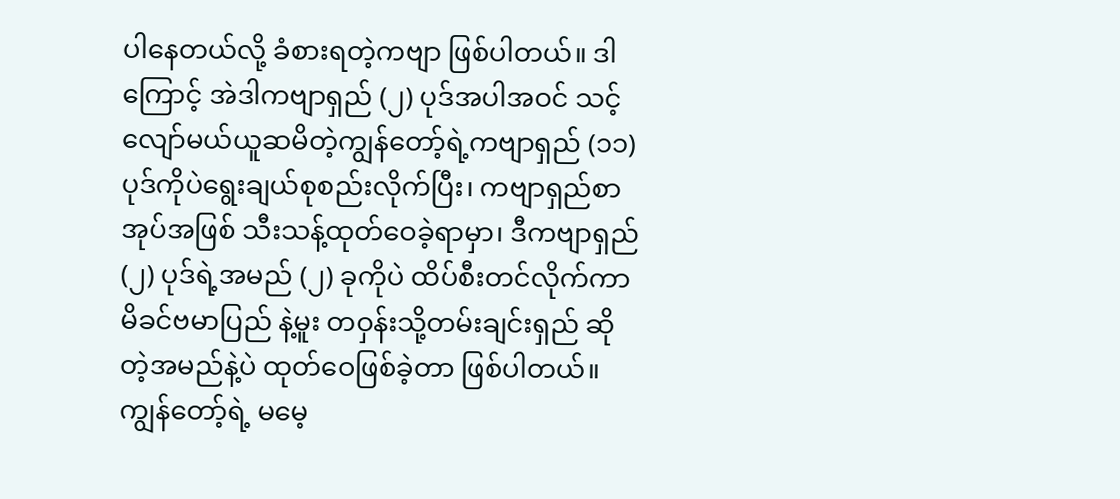ပါနေတယ်လို့ ခံစားရတဲ့ကဗျာ ဖြစ်ပါတယ်။ ဒါကြောင့် အဲဒါကဗျာရှည် (၂) ပုဒ်အပါအဝင် သင့်လျော်မယ်ယူဆမိတဲ့ကျွန်တော့်ရဲ့ကဗျာရှည် (၁၁) ပုဒ်ကိုပဲရွေးချယ်စုစည်းလိုက်ပြီး၊ ကဗျာရှည်စာအုပ်အဖြစ် သီးသန့်ထုတ်ဝေခဲ့ရာမှာ၊ ဒီကဗျာရှည် (၂) ပုဒ်ရဲ့အမည် (၂) ခုကိုပဲ ထိပ်စီးတင်လိုက်ကာ မိခင်ဗမာပြည် နဲ့မူး တဝှန်းသို့တမ်းချင်းရှည် ဆိုတဲ့အမည်နဲ့ပဲ ထုတ်ဝေဖြစ်ခဲ့တာ ဖြစ်ပါတယ်။
ကျွန်တော့်ရဲ့ မမေ့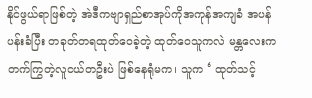နိုင်ဖွယ်ရာဖြစ်တဲ့ အဲဒီကဗျာရှည်စာအုပ်ကိုအကုန်အကျခံ အပန်ပန်းခံပြီး တခုတ်တရထုတ်ဝေခဲ့တဲ့ ထုတ်ဝေသူကလဲ မန္တလေးက တက်ကြွတဲ့လူငယ်တဦးပဲ ဖြစ်နေရုံမက၊ သူက ‘ ထုတ်သင့်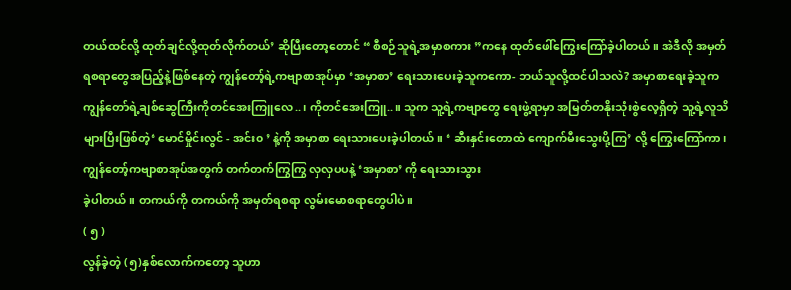တယ်ထင်လို့ ထုတ်ချင်လို့ထုတ်လိုက်တယ်’ ဆိုပြီးတော့တောင် “ စီစဉ်သူရဲ့အမှာစကား ”ကနေ ထုတ်ဖေါ်ကြွေးကြော်ခဲ့ပါတယ်။ အဲဒီလို အမှတ်ရစရာတွေအပြည့်နဲ့ဖြစ်နေတဲ့ ကျွန်တော့်ရဲ့ကဗျာစာအုပ်မှာ ‘အမှာစာ’ ရေးသားပေးခဲ့သူကကော- ဘယ်သူလို့ထင်ပါသလဲ? အမှာစာရေးခဲ့သူက ကျွန်တော်ရဲ့ချစ်ဆွေကြီးကိုတင်အေးကြူလေ..၊ ကိုတင်အေးကြူ..။ သူက သူ့ရဲ့ကဗျာတွေ ရေးဖွဲ့ရာမှာ အမြတ်တနိုးသုံးစွဲလေ့ရှိတဲ့ သူ့ရဲ့လူသိများပြီးဖြစ်တဲ့‘ မောင်မှိုင်းလွင် - အင်း၀ ’ နဲ့ကို အမှာစာ ရေးသားပေးခဲ့ပါတယ်။ ‘ ဆီးနှင်းတောထဲ ကျောက်မီးသွေးပို့ကြ’ လို့ ကြွေးကြော်ကာ၊ ကျွန်တော့်ကဗျာစာအုပ်အတွက် တက်တက်ကြွကြွ လှလှပပနဲ့ ‘အမှာစာ’ ကို ရေးသားသွား
ခဲ့ပါတယ်။ တကယ်ကို တကယ်ကို အမှတ်ရစရာ လွမ်းမောစရာတွေပါပဲ။
( ၅ )
လွန်ခဲ့တဲ့ (၅)နှစ်လောက်ကတော့ သူဟာ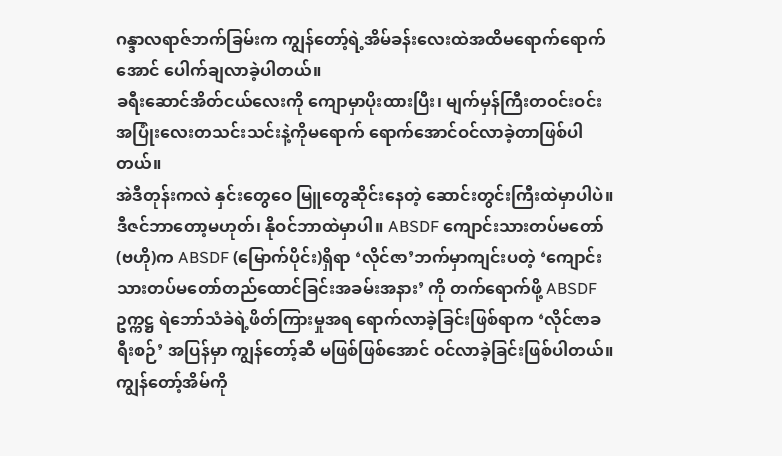ဂန္ဒာလရာဇ်ဘက်ခြမ်းက ကျွန်တော့်ရဲ့အိမ်ခန်းလေးထဲအထိမရောက်ရောက်အောင် ပေါက်ချလာခဲ့ပါတယ်။
ခရီးဆောင်အိတ်ငယ်လေးကို ကျောမှာပိုးထားပြီး၊ မျက်မှန်ကြီးတဝင်းဝင်း အပြုံးလေးတသင်းသင်းနဲ့ကိုမရောက် ရောက်အောင်ဝင်လာခဲ့တာဖြစ်ပါတယ်။
အဲဒီတုန်းကလဲ နှင်းတွေဝေ မြူတွေဆိုင်းနေတဲ့ ဆောင်းတွင်းကြီးထဲမှာပါပဲ။ ဒီဇင်ဘာတော့မဟုတ်၊ နိုဝင်ဘာထဲမှာပါ။ ABSDF ကျောင်းသားတပ်မတော်(ဗဟို)က ABSDF (မြောက်ပိုင်း)ရှိရာ ‘လိုင်ဇာ’ဘက်မှာကျင်းပတဲ့ ‘ကျောင်းသားတပ်မတော်တည်ထောင်ခြင်းအခမ်းအနား’ ကို တက်ရောက်ဖို့ ABSDF ဥက္ကဋ္ဌ ရဲဘော်သံခဲရဲ့ဖိတ်ကြားမှုအရ ရောက်လာခဲ့ခြင်းဖြစ်ရာက ‘လိုင်ဇာခရီးစဉ်’ အပြန်မှာ ကျွန်တော့်ဆီ မဖြစ်ဖြစ်အောင် ဝင်လာခဲ့ခြင်းဖြစ်ပါတယ်။
ကျွန်တော့်အိမ်ကို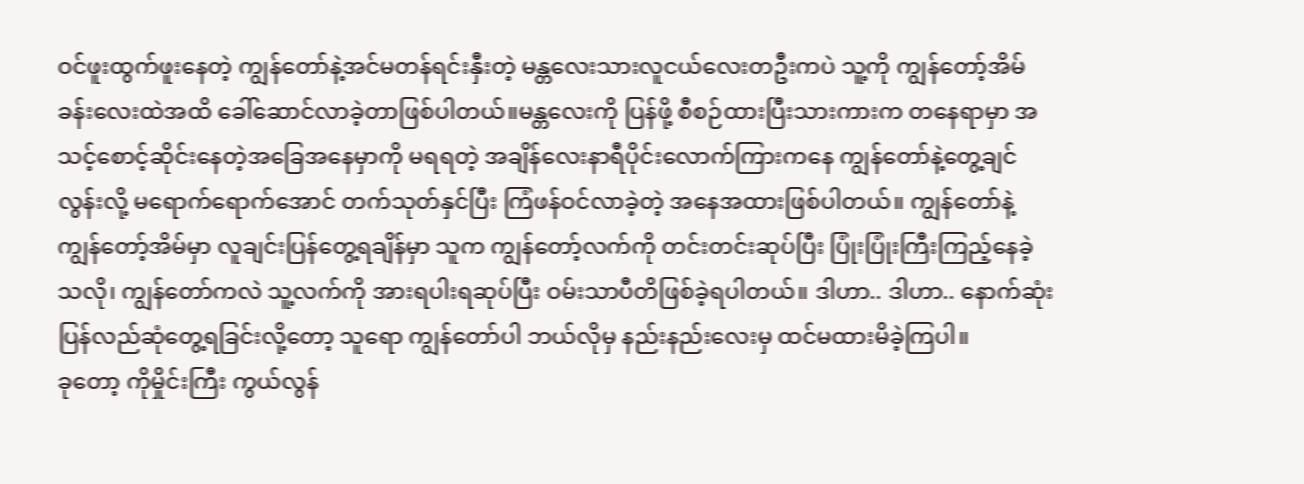ဝင်ဖူးထွက်ဖူးနေတဲ့ ကျွန်တော်နဲ့အင်မတန်ရင်းနှီးတဲ့ မန္တလေးသားလူငယ်လေးတဦးကပဲ သူ့ကို ကျွန်တော့်အိမ်ခန်းလေးထဲအထိ ခေါ်ဆောင်လာခဲ့တာဖြစ်ပါတယ်။မန္တလေးကို ပြန်ဖို့ စီစဉ်ထားပြီးသားကားက တနေရာမှာ အသင့်စောင့်ဆိုင်းနေတဲ့အခြေအနေမှာကို မရရတဲ့ အချိန်လေးနာရီပိုင်းလောက်ကြားကနေ ကျွန်တော်နဲ့တွေ့ချင်လွန်းလို့ မရောက်ရောက်အောင် တက်သုတ်နှင်ပြီး ကြံဖန်ဝင်လာခဲ့တဲ့ အနေအထားဖြစ်ပါတယ်။ ကျွန်တော်နဲ့ ကျွန်တော့်အိမ်မှာ လူချင်းပြန်တွေ့ရချိန်မှာ သူက ကျွန်တော့်လက်ကို တင်းတင်းဆုပ်ပြီး ပြုံးပြုံးကြီးကြည့်နေခဲ့သလို၊ ကျွန်တော်ကလဲ သူ့လက်ကို အားရပါးရဆုပ်ပြီး ဝမ်းသာပီတိဖြစ်ခဲ့ရပါတယ်။ ဒါဟာ.. ဒါဟာ.. နောက်ဆုံးပြန်လည်ဆုံတွေ့ရခြင်းလို့တော့ သူရော ကျွန်တော်ပါ ဘယ်လိုမှ နည်းနည်းလေးမှ ထင်မထားမိခဲ့ကြပါ။
ခုတော့ ကိုမှိုင်းကြီး ကွယ်လွန်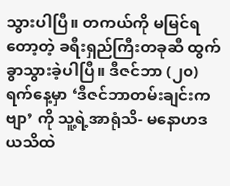သွားပါပြီ။ တကယ်ကို မမြင်ရတော့တဲ့ ခရီးရှည်ကြီးတခုဆီ ထွက်ခွာသွားခဲ့ပါပြီ။ ဒီဇင်ဘာ (၂၀) ရက်နေ့မှာ ‘ဒီဇင်ဘာတမ်းချင်းကဗျာ’ ကို သူ့ရဲ့အာရုံသိ- မနောဟဒယသိထဲ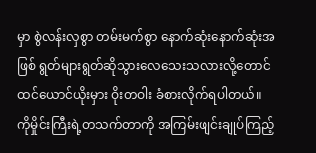မှာ စွဲလန်းလှစွာ တမ်းမက်စွာ နောက်ဆုံးနောက်ဆုံးအဖြစ် ရွတ်များရွတ်ဆိုသွားလေသေးသလားလို့တောင် ထင်ယောင်ယိုးမှား ဝိုးတဝါး ခံစားလိုက်ရပါတယ်။
ကိုမှိုင်းကြီးရဲ့တသက်တာကို အကြမ်းဖျင်းချုပ်ကြည့်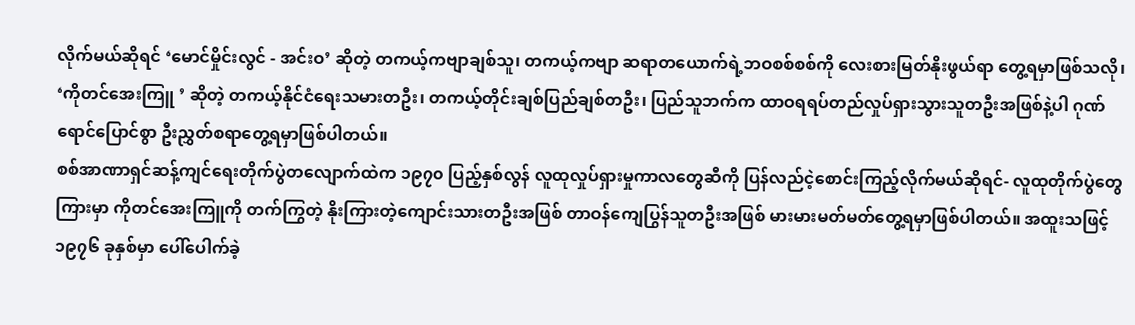လိုက်မယ်ဆိုရင် ‘မောင်မှိုင်းလွင် - အင်းဝ’ ဆိုတဲ့ တကယ့်ကဗျာချစ်သူ၊ တကယ့်ကဗျာ ဆရာတယောက်ရဲ့ဘဝစစ်စစ်ကို လေးစားမြတ်နိုးဖွယ်ရာ တွေ့ရမှာဖြစ်သလို၊ ‘ကိုတင်အေးကြူ ’ ဆိုတဲ့ တကယ့်နိုင်ငံရေးသမားတဦး၊ တကယ့်တိုင်းချစ်ပြည်ချစ်တဦး၊ ပြည်သူဘက်က ထာဝရရပ်တည်လှုပ်ရှားသွားသူတဦးအဖြစ်နဲ့ပါ ဂုဏ်ရောင်ပြောင်စွာ ဦးညွှတ်စရာတွေ့ရမှာဖြစ်ပါတယ်။
စစ်အာဏာရှင်ဆန့်ကျင်ရေးတိုက်ပွဲတလျောက်ထဲက ၁၉၇၀ ပြည့်နှစ်လွန် လူထုလှုပ်ရှားမှုကာလတွေဆီကို ပြန်လည်ငဲ့စောင်းကြည့်လိုက်မယ်ဆိုရင်- လူထုတိုက်ပွဲတွေကြားမှာ ကိုတင်အေးကြူကို တက်ကြွတဲ့ နိုးကြားတဲ့ကျောင်းသားတဦးအဖြစ် တာဝန်ကျေပြွန်သူတဦးအဖြစ် မားမားမတ်မတ်တွေ့ရမှာဖြစ်ပါတယ်။ အထူးသဖြင့် ၁၉၇၆ ခုနှစ်မှာ ပေါ်ပေါက်ခဲ့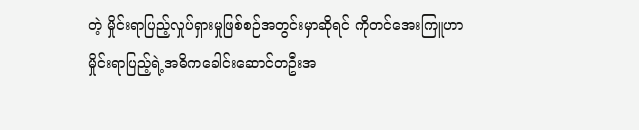တဲ့ မှိုင်းရာပြည့်လှုပ်ရှားမှုဖြစ်စဉ်အတွင်းမှာဆိုရင် ကိုတင်အေးကြူဟာ မှိုင်းရာပြည့်ရဲ့အဓိကခေါင်းဆောင်တဦးအ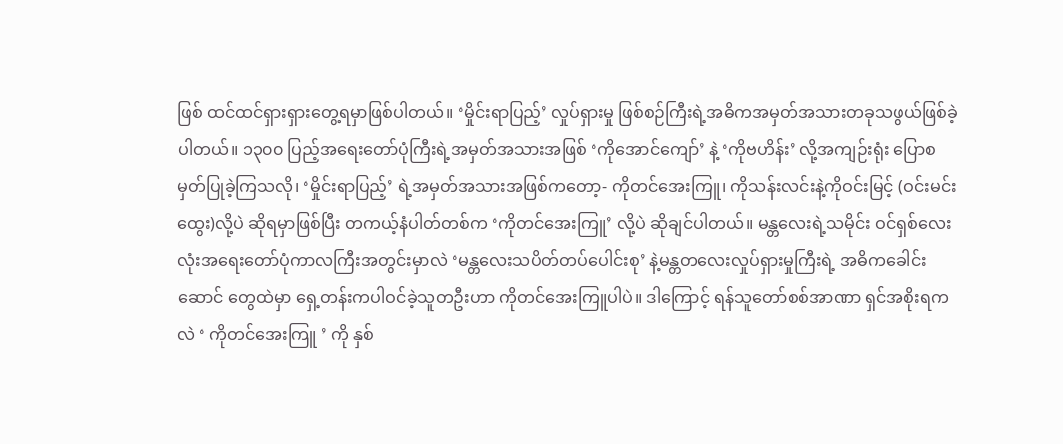ဖြစ် ထင်ထင်ရှားရှားတွေ့ရမှာဖြစ်ပါတယ်။ ‘မှိုင်းရာပြည့်’ လှုပ်ရှားမှု ဖြစ်စဉ်ကြီးရဲ့အဓိကအမှတ်အသားတခုသဖွယ်ဖြစ်ခဲ့ပါတယ်။ ၁၃၀၀ ပြည့်အရေးတော်ပုံကြီးရဲ့အမှတ်အသားအဖြစ် ‘ကိုအောင်ကျော်’ နဲ့ ‘ကိုဗဟိန်း’ လို့အကျဉ်းရုံး ပြောစမှတ်ပြုခဲ့ကြသလို၊ ‘မှိုင်းရာပြည့်’ ရဲ့အမှတ်အသားအဖြစ်ကတော့- ကိုတင်အေးကြူ၊ ကိုသန်းလင်းနဲ့ကိုဝင်းမြင့် (ဝင်းမင်းထွေး)လို့ပဲ ဆိုရမှာဖြစ်ပြီး တကယ့်နံပါတ်တစ်က ‘ကိုတင်အေးကြူ’ လို့ပဲ ဆိုချင်ပါတယ်။ မန္တလေးရဲ့သမိုင်း ဝင်ရှစ်လေးလုံးအရေးတော်ပုံကာလကြီးအတွင်းမှာလဲ ‘မန္တလေးသပိတ်တပ်ပေါင်းစု’ နဲ့မန္တတလေးလှုပ်ရှားမှုကြီးရဲ့ အဓိကခေါင်းဆောင် တွေထဲမှာ ရှေ့တန်းကပါဝင်ခဲ့သူတဦးဟာ ကိုတင်အေးကြူပါပဲ။ ဒါကြောင့် ရန်သူတော်စစ်အာဏာ ရှင်အစိုးရကလဲ ‘ ကိုတင်အေးကြူ ’ ကို နှစ်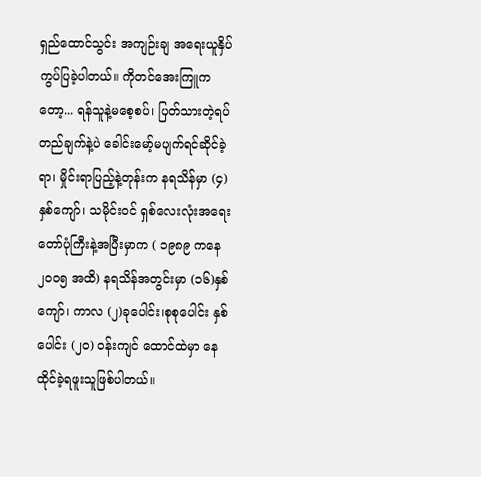ရှည်ထောင်သွင်း အကျဉ်းချ အရေးယူနှိပ်ကွပ်ပြခဲ့ပါတယ်။ ကိုတင်အေးကြူကတော့... ရန်သူနဲ့မစေ့စပ်၊ ပြတ်သားတဲ့ရပ်တည်ချက်နဲ့ပဲ ခေါင်းမော့်မပျက်ရင်ဆိုင်ခဲ့ရာ၊ မှိုင်းရာပြည့်နဲ့တုန်းက နရသိန်မှာ (၄) နှစ်ကျော်၊ သမိုင်းဝင် ရှစ်လေးလုံးအရေး တော်ပုံကြီးနဲ့အပြီးမှာက ( ၁၉၈၉ ကနေ ၂၀၀၅ အထိ) နရသိန်အတွင်းမှာ (၁၆)နှစ်ကျော်၊ ကာလ (၂)ခုပေါင်း၊စုစုပေါင်း နှစ်ပေါင်း (၂၀) ဝန်းကျင် ထောင်ထဲမှာ နေထိုင်ခဲ့ရဖူးသူဖြစ်ပါတယ်။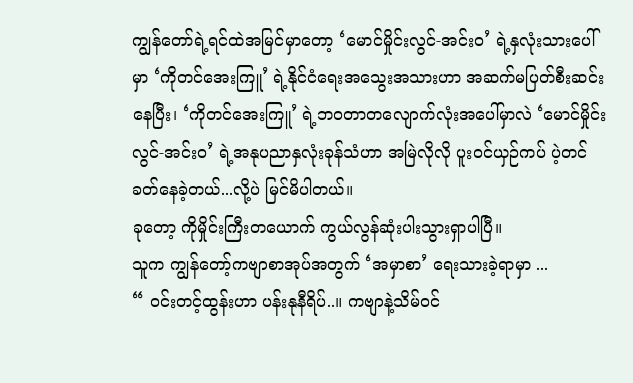ကျွန်တော်ရဲ့ရင်ထဲအမြင်မှာတော့ ‘မောင်မှိုင်းလွင်-အင်းဝ’ ရဲ့နှလုံးသားပေါ်မှာ ‘ကိုတင်အေးကြူ’ ရဲ့နိုင်ငံရေးအသွေးအသားဟာ အဆက်မပြတ်စီးဆင်းနေပြီး၊ ‘ကိုတင်အေးကြူ’ ရဲ့ဘဝတာတလျောက်လုံးအပေါ်မှာလဲ ‘မောင်မှိုင်းလွင်-အင်းဝ’ ရဲ့အနုပညာနှလုံးခုန်သံဟာ အမြဲလိုလို ပူးဝင်ယှဉ်ကပ် ပဲ့တင်ခတ်နေခဲ့တယ်...လို့ပဲ မြင်မိပါတယ်။
ခုတော့ ကိုမှိုင်းကြီးတယောက် ကွယ်လွန်ဆုံးပါးသွားရှာပါပြီ။
သူက ကျွန်တော့်ကဗျာစာအုပ်အတွက် ‘အမှာစာ’ ရေးသားခဲ့ရာမှာ ...
“ ဝင်းတင့်ထွန်းဟာ ပန်းနုနီရိပ်..။ ကဗျာနဲ့သိမ်ဝင်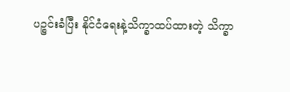ပဉ္စင်းခံပြီး နိုင်ငံရေးနဲ့သိက္ခာထပ်ထားတဲ့ သိက္ခာ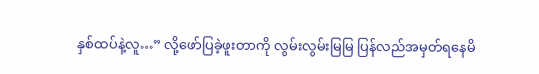နှစ်ထပ်နဲ့လူ…” လို့ဖော်ပြခဲ့ဖူးတာကို လွမ်းလွမ်းမြမြ ပြန်လည်အမှတ်ရနေမိ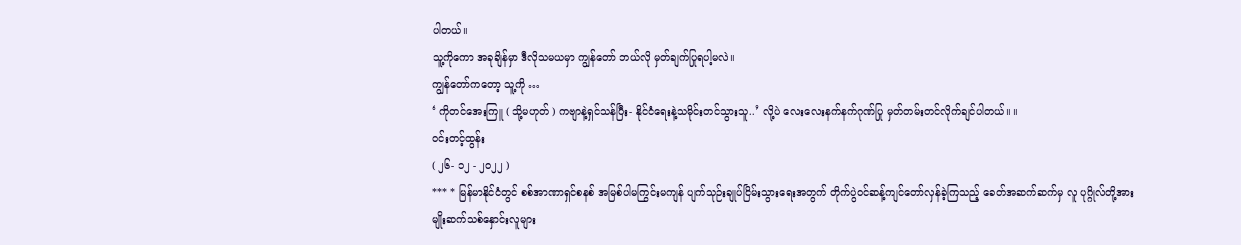ပါတယ်။
သူ့ကိုကော အခုချိန်မှာ ဒီလိုသမယမှာ ကျွန်တော် ဘယ်လို မှတ်ချက်ပြုရပါ့မလဲ။
ကျွန်တော်ကတော့ သူ့ကို …
‘ ကိုတင်အေးကြူ ( သို့မဟုတ် ) ကဗျာနဲ့ရှင်သန်ပြီး- နိုင်ငံရေးနဲ့သမိုင်းတင်သွားသူ..’ လို့ပဲ လေးလေးနက်နက်ဂုဏ်ပြု မှတ်တမ်းတင်လိုက်ချင်ပါတယ်။ ။
ဝင်းတင့်ထွန်း
( ၂၆- ၁၂ - ၂၀၂၂ )
*** * မြန်မာနိုင်ငံတွင် စစ်အာဏာရှင်စနစ် အမြစ်ပါမကြွင်းမကျန် ပျက်သုဉ်းချုပ်ငြိမ်းသွားရေးအတွက် တိုက်ပွဲဝင်ဆန့်ကျင်တော်လှန်ခဲ့ကြသည့် ခေတ်အဆက်ဆက်မှ လူ ပုဂ္ဂိုလ်တို့အား မျိုးဆက်သစ်နှောင်းလူများ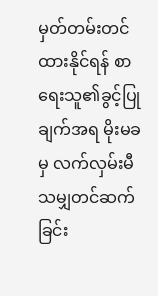မှတ်တမ်းတင်ထားနိုင်ရန် စာရေးသူ၏ခွင့်ပြုချက်အရ မိုးမခမှ လက်လှမ်းမီသမျှတင်ဆက်ခြင်း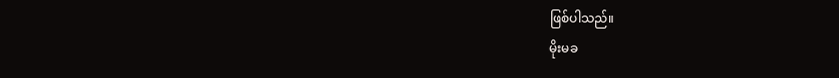ဖြစ်ပါသည်။
မိုးမခ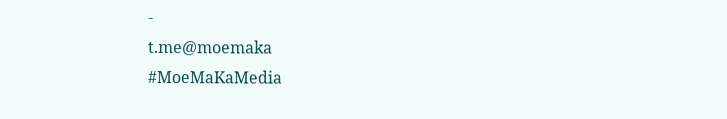-
t.me@moemaka
#MoeMaKaMedia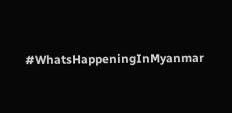#WhatsHappeningInMyanmar